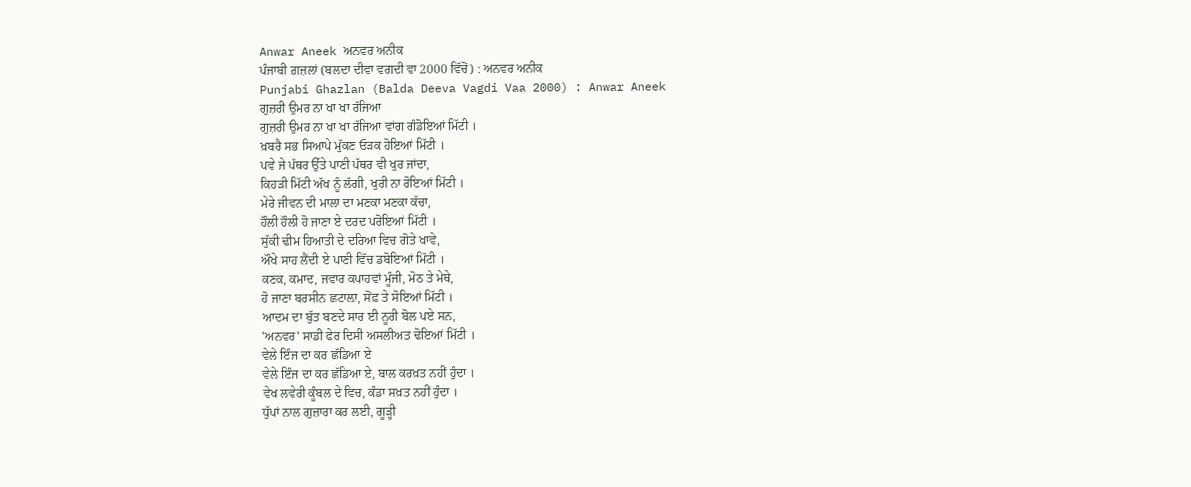Anwar Aneek ਅਨਵਰ ਅਨੀਕ
ਪੰਜਾਬੀ ਗ਼ਜ਼ਲਾਂ (ਬਲਦਾ ਦੀਵਾ ਵਗਦੀ ਵਾ 2000 ਵਿੱਚੋਂ) : ਅਨਵਰ ਅਨੀਕ
Punjabi Ghazlan (Balda Deeva Vagdi Vaa 2000) : Anwar Aneek
ਗੁਜ਼ਰੀ ਉਮਰ ਨਾ ਖਾ ਖਾ ਰੱਜਿਆ
ਗੁਜ਼ਰੀ ਉਮਰ ਨਾ ਖਾ ਖਾ ਰੱਜਿਆ ਵਾਂਗ ਗੰਡੋਇਆਂ ਮਿੱਟੀ ।
ਖ਼ਬਰੈ ਸਭ ਸਿਆਪੇ ਮੁੱਕਣ ਓੜਕ ਹੋਇਆਂ ਮਿੱਟੀ ।
ਪਵੇ ਜੇ ਪੱਥਰ ਉੱਤੇ ਪਾਣੀ ਪੱਥਰ ਵੀ ਖੁਰ ਜਾਂਦਾ,
ਕਿਹੜੀ ਮਿੱਟੀ ਅੱਖ ਨੂੰ ਲੱਗੀ, ਖੁਰੀ ਨਾ ਰੋਇਆਂ ਮਿੱਟੀ ।
ਮੇਰੇ ਜੀਵਨ ਦੀ ਮਾਲਾ ਦਾ ਮਣਕਾ ਮਣਕਾ ਕੱਚਾ,
ਹੌਲੀ ਹੌਲੀ ਹੋ ਜਾਣਾ ਏ ਦਰਦ ਪਰੋਇਆਂ ਮਿੱਟੀ ।
ਸੁੱਕੀ ਢੀਮ ਹਿਆਤੀ ਦੇ ਦਰਿਆ ਵਿਚ ਗੋਤੇ ਖਾਵੇ,
ਔਖੇ ਸਾਹ ਲੈਂਦੀ ਏ ਪਾਣੀ ਵਿੱਚ ਡਬੋਇਆਂ ਮਿੱਟੀ ।
ਕਣਕ, ਕਮਾਦ, ਜਵਾਰ ਕਪਾਹਵਾਂ ਮੂੰਜੀ, ਮੋਠ ਤੇ ਮੇਥੇ,
ਹੋ ਜਾਣਾ ਬਰਸੀਨ ਛਟਾਲ਼ਾ, ਸੋਂਫ਼ ਤੇ ਸੋਇਆਂ ਮਿੱਟੀ ।
ਆਦਮ ਦਾ ਬੁੱਤ ਬਣਦੇ ਸਾਰ ਈ ਨੂਰੀ ਬੋਲ ਪਏ ਸਨ,
'ਅਨਵਰ' ਸਾਡੀ ਫੇਰ ਦਿਸੀ ਅਸਲੀਅਤ ਢੋਇਆਂ ਮਿੱਟੀ ।
ਵੇਲੇ ਇੰਜ ਦਾ ਕਰ ਛੱਡਿਆ ਏ
ਵੇਲੇ ਇੰਜ ਦਾ ਕਰ ਛੱਡਿਆ ਏ, ਬਾਲ ਕਰਖ਼ਤ ਨਹੀਂ ਹੁੰਦਾ ।
ਵੇਖ ਲਵੇਰੀ ਕੂੰਬਲ ਦੇ ਵਿਚ, ਕੰਡਾ ਸਖ਼ਤ ਨਹੀਂ ਹੁੰਦਾ ।
ਧੁੱਪਾਂ ਨਾਲ ਗੁਜ਼ਾਰਾ ਕਰ ਲਈ, ਗੂੜ੍ਹੀ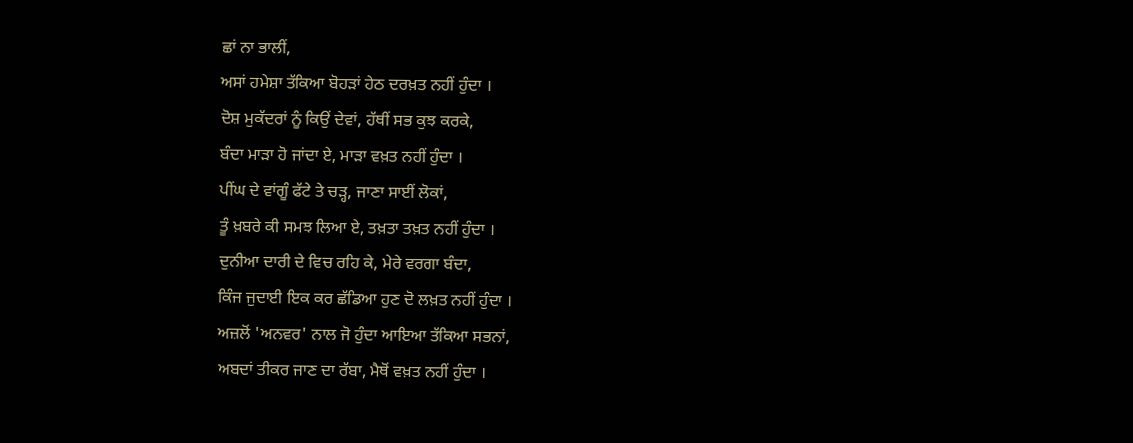ਛਾਂ ਨਾ ਭਾਲੀਂ,
ਅਸਾਂ ਹਮੇਸ਼ਾ ਤੱਕਿਆ ਬੋਹੜਾਂ ਹੇਠ ਦਰਖ਼ਤ ਨਹੀਂ ਹੁੰਦਾ ।
ਦੋਸ਼ ਮੁਕੱਦਰਾਂ ਨੂੰ ਕਿਉਂ ਦੇਵਾਂ, ਹੱਥੀਂ ਸਭ ਕੁਝ ਕਰਕੇ,
ਬੰਦਾ ਮਾੜਾ ਹੋ ਜਾਂਦਾ ਏ, ਮਾੜਾ ਵਖ਼ਤ ਨਹੀਂ ਹੁੰਦਾ ।
ਪੀਂਘ ਦੇ ਵਾਂਗੂੰ ਫੱਟੇ ਤੇ ਚੜ੍ਹ, ਜਾਣਾ ਸਾਈਂ ਲੋਕਾਂ,
ਤੂੰ ਖ਼ਬਰੇ ਕੀ ਸਮਝ ਲਿਆ ਏ, ਤਖ਼ਤਾ ਤਖ਼ਤ ਨਹੀਂ ਹੁੰਦਾ ।
ਦੁਨੀਆ ਦਾਰੀ ਦੇ ਵਿਚ ਰਹਿ ਕੇ, ਮੇਰੇ ਵਰਗਾ ਬੰਦਾ,
ਕਿੰਜ ਜੁਦਾਈ ਇਕ ਕਰ ਛੱਡਿਆ ਹੁਣ ਦੋ ਲਖ਼ਤ ਨਹੀਂ ਹੁੰਦਾ ।
ਅਜ਼ਲੋਂ 'ਅਨਵਰ' ਨਾਲ ਜੋ ਹੁੰਦਾ ਆਇਆ ਤੱਕਿਆ ਸਭਨਾਂ,
ਅਬਦਾਂ ਤੀਕਰ ਜਾਣ ਦਾ ਰੱਬਾ, ਮੈਥੋਂ ਵਖ਼ਤ ਨਹੀਂ ਹੁੰਦਾ ।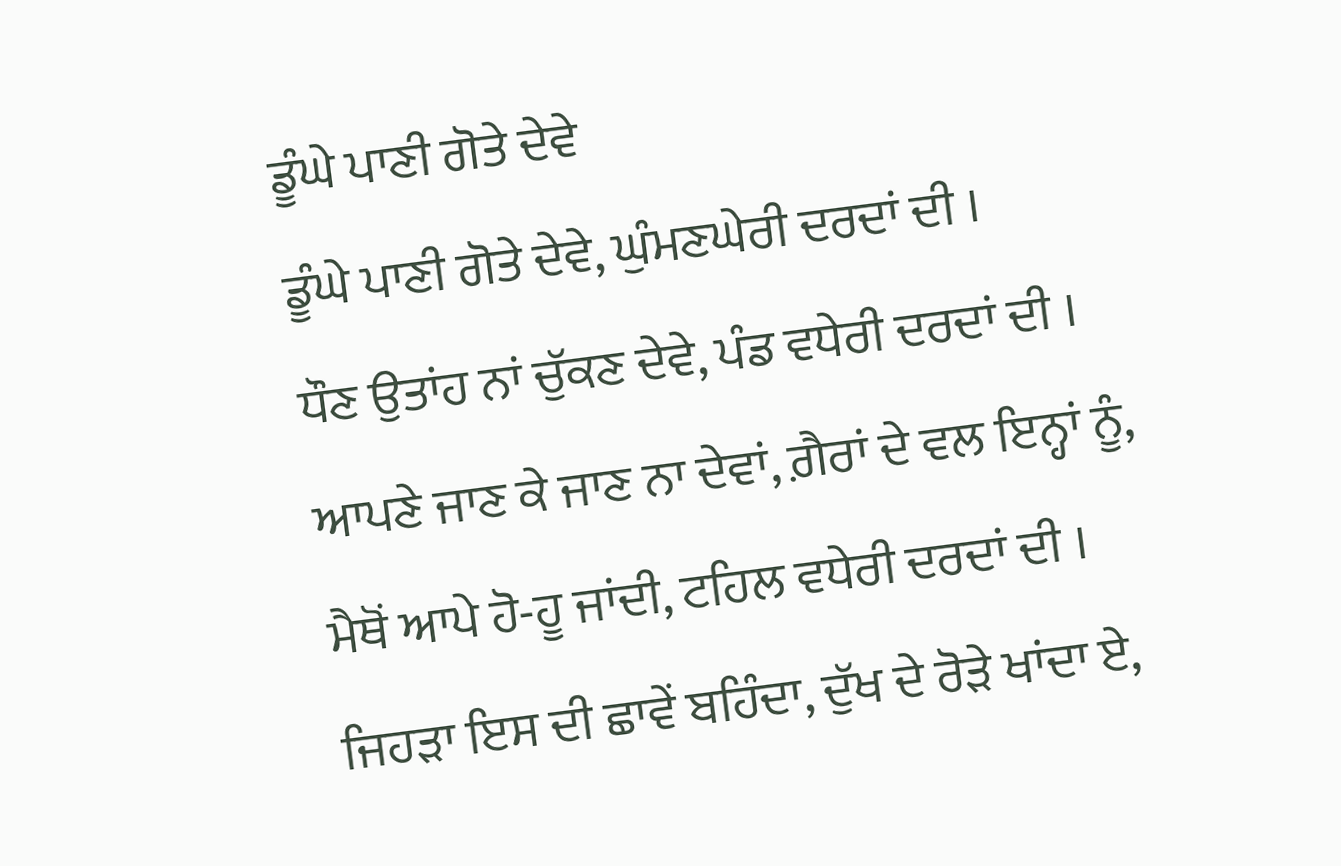ਡੂੰਘੇ ਪਾਣੀ ਗੋਤੇ ਦੇਵੇ
ਡੂੰਘੇ ਪਾਣੀ ਗੋਤੇ ਦੇਵੇ, ਘੁੰਮਣਘੇਰੀ ਦਰਦਾਂ ਦੀ ।
ਧੌਣ ਉਤਾਂਹ ਨਾਂ ਚੁੱਕਣ ਦੇਵੇ, ਪੰਡ ਵਧੇਰੀ ਦਰਦਾਂ ਦੀ ।
ਆਪਣੇ ਜਾਣ ਕੇ ਜਾਣ ਨਾ ਦੇਵਾਂ, ਗ਼ੈਰਾਂ ਦੇ ਵਲ ਇਨ੍ਹਾਂ ਨੂੰ,
ਮੈਥੋਂ ਆਪੇ ਹੋ-ਹੂ ਜਾਂਦੀ, ਟਹਿਲ ਵਧੇਰੀ ਦਰਦਾਂ ਦੀ ।
ਜਿਹੜਾ ਇਸ ਦੀ ਛਾਵੇਂ ਬਹਿੰਦਾ, ਦੁੱਖ ਦੇ ਰੋੜੇ ਖਾਂਦਾ ਏ,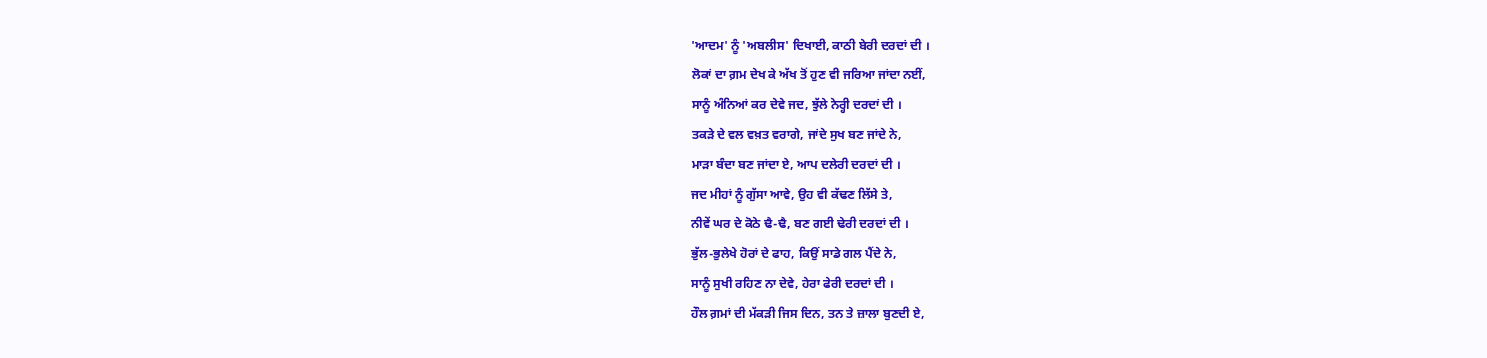'ਆਦਮ' ਨੂੰ 'ਅਬਲੀਸ' ਦਿਖਾਈ, ਕਾਠੀ ਬੇਰੀ ਦਰਦਾਂ ਦੀ ।
ਲੋਕਾਂ ਦਾ ਗ਼ਮ ਦੇਖ ਕੇ ਅੱਖ ਤੋਂ ਹੁਣ ਵੀ ਜਰਿਆ ਜਾਂਦਾ ਨਈਂ,
ਸਾਨੂੰ ਅੰਨਿਆਂ ਕਰ ਦੇਵੇ ਜਦ, ਝੁੱਲੇ ਨੇਰ੍ਹੀ ਦਰਦਾਂ ਦੀ ।
ਤਕੜੇ ਦੇ ਵਲ ਵਖ਼ਤ ਵਰਾਗੇ, ਜਾਂਦੇ ਸੁਖ ਬਣ ਜਾਂਦੇ ਨੇ,
ਮਾੜਾ ਬੰਦਾ ਬਣ ਜਾਂਦਾ ਏ, ਆਪ ਦਲੇਰੀ ਦਰਦਾਂ ਦੀ ।
ਜਦ ਮੀਹਾਂ ਨੂੰ ਗੁੱਸਾ ਆਵੇ, ਉਹ ਵੀ ਕੱਢਣ ਲਿੱਸੇ ਤੇ,
ਨੀਵੇਂ ਘਰ ਦੇ ਕੋਠੇ ਢੈ-ਢੈ, ਬਣ ਗਈ ਢੇਰੀ ਦਰਦਾਂ ਦੀ ।
ਭੁੱਲ-ਭੁਲੇਖੇ ਹੋਰਾਂ ਦੇ ਫਾਹ, ਕਿਉਂ ਸਾਡੇ ਗਲ ਪੈਂਦੇ ਨੇ,
ਸਾਨੂੰ ਸੁਖੀ ਰਹਿਣ ਨਾ ਦੇਵੇ, ਹੇਰਾ ਫੇਰੀ ਦਰਦਾਂ ਦੀ ।
ਹੌਲ ਗ਼ਮਾਂ ਦੀ ਮੱਕੜੀ ਜਿਸ ਦਿਨ, ਤਨ ਤੇ ਜ਼ਾਲਾ ਬੁਣਦੀ ਏ,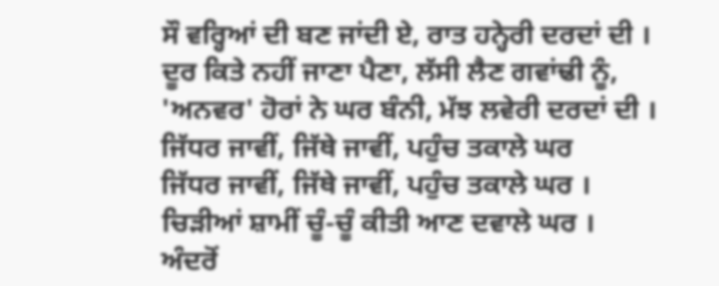ਸੌ ਵਰ੍ਹਿਆਂ ਦੀ ਬਣ ਜਾਂਦੀ ਏ, ਰਾਤ ਹਨ੍ਹੇਰੀ ਦਰਦਾਂ ਦੀ ।
ਦੂਰ ਕਿਤੇ ਨਹੀਂ ਜਾਣਾ ਪੈਣਾ, ਲੱਸੀ ਲੈਣ ਗਵਾਂਢੀ ਨੂੰ,
'ਅਨਵਰ' ਹੋਰਾਂ ਨੇ ਘਰ ਬੰਨੀ, ਮੱਝ ਲਵੇਰੀ ਦਰਦਾਂ ਦੀ ।
ਜਿੱਧਰ ਜਾਵੀਂ, ਜਿੱਥੇ ਜਾਵੀਂ, ਪਹੁੰਚ ਤਕਾਲੇ ਘਰ
ਜਿੱਧਰ ਜਾਵੀਂ, ਜਿੱਥੇ ਜਾਵੀਂ, ਪਹੁੰਚ ਤਕਾਲੇ ਘਰ ।
ਚਿੜੀਆਂ ਸ਼ਾਮੀਂ ਚੂੰ-ਚੂੰ ਕੀਤੀ ਆਣ ਦਵਾਲੇ ਘਰ ।
ਅੰਦਰੋਂ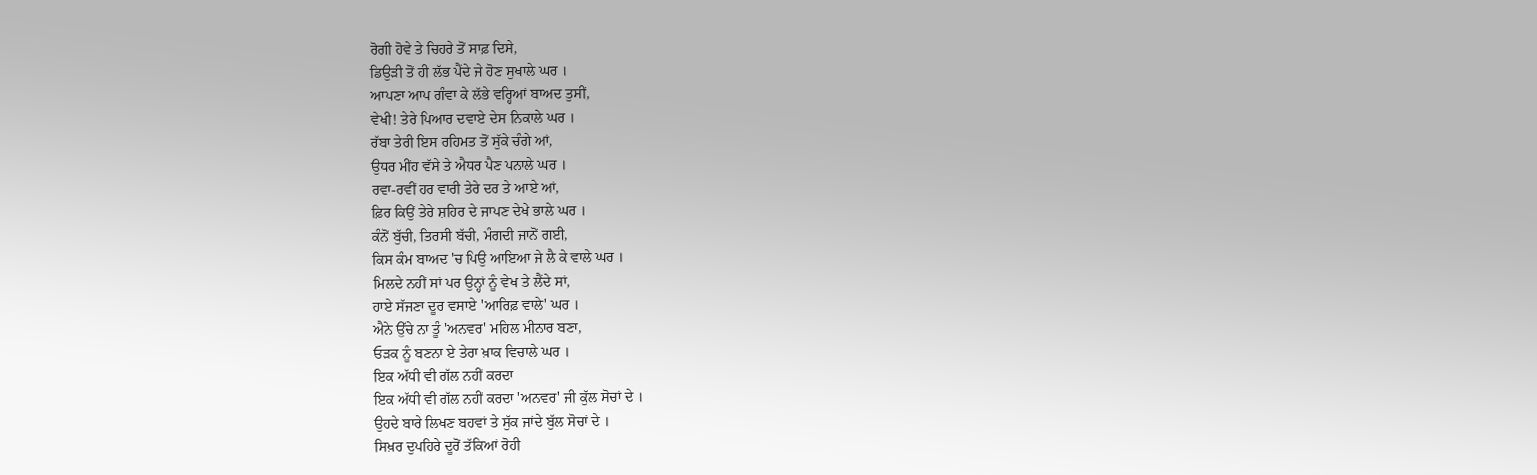ਰੋਗੀ ਹੋਵੇ ਤੇ ਚਿਹਰੇ ਤੋਂ ਸਾਫ਼ ਦਿਸੇ,
ਡਿਉੜੀ ਤੋਂ ਹੀ ਲੱਭ ਪੈਂਦੇ ਜੇ ਹੋਣ ਸੁਖਾਲੇ ਘਰ ।
ਆਪਣਾ ਆਪ ਗੰਵਾ ਕੇ ਲੱਭੇ ਵਰ੍ਹਿਆਂ ਬਾਅਦ ਤੁਸੀਂ,
ਵੇਖੀ! ਤੇਰੇ ਪਿਆਰ ਦਵਾਏ ਦੇਸ ਨਿਕਾਲੇ ਘਰ ।
ਰੱਬਾ ਤੇਰੀ ਇਸ ਰਹਿਮਤ ਤੋਂ ਸੁੱਕੇ ਚੰਗੇ ਆਂ,
ਉਧਰ ਮੀਂਹ ਵੱਸੇ ਤੇ ਐਧਰ ਪੈਣ ਪਨਾਲੇ ਘਰ ।
ਰਵਾ-ਰਵੀਂ ਹਰ ਵਾਰੀ ਤੇਰੇ ਦਰ ਤੇ ਆਏ ਆਂ,
ਫ਼ਿਰ ਕਿਉਂ ਤੇਰੇ ਸ਼ਹਿਰ ਦੇ ਜਾਪਣ ਦੇਖੇ ਭਾਲੇ ਘਰ ।
ਕੰਨੋਂ ਬੁੱਚੀ, ਤਿਰਸੀ ਬੱਚੀ, ਮੰਗਦੀ ਜਾਨੋਂ ਗਈ,
ਕਿਸ ਕੰਮ ਬਾਅਦ 'ਚ ਪਿਉ ਆਇਆ ਜੇ ਲੈ ਕੇ ਵਾਲੇ ਘਰ ।
ਮਿਲਦੇ ਨਹੀਂ ਸਾਂ ਪਰ ਉਨ੍ਹਾਂ ਨੂੰ ਵੇਖ ਤੇ ਲੈਂਦੇ ਸਾਂ,
ਹਾਏ ਸੱਜਣਾ ਦੂਰ ਵਸਾਏ 'ਆਰਿਫ਼ ਵਾਲੇ' ਘਰ ।
ਐਨੇ ਉੱਚੇ ਨਾ ਤੂੰ 'ਅਨਵਰ' ਮਹਿਲ ਮੀਨਾਰ ਬਣਾ,
ਓੜਕ ਨੂੰ ਬਣਨਾ ਏ ਤੇਰਾ ਖ਼ਾਕ ਵਿਚਾਲੇ ਘਰ ।
ਇਕ ਅੱਧੀ ਵੀ ਗੱਲ ਨਹੀਂ ਕਰਦਾ
ਇਕ ਅੱਧੀ ਵੀ ਗੱਲ ਨਹੀਂ ਕਰਦਾ 'ਅਨਵਰ' ਜੀ ਕੁੱਲ ਸੋਚਾਂ ਦੇ ।
ਉਹਦੇ ਬਾਰੇ ਲਿਖਣ ਬਹਵਾਂ ਤੇ ਸੁੱਕ ਜਾਂਦੇ ਬੁੱਲ ਸੋਚਾਂ ਦੇ ।
ਸਿਖ਼ਰ ਦੁਪਹਿਰੇ ਦੂਰੋਂ ਤੱਕਿਆਂ ਰੋਹੀ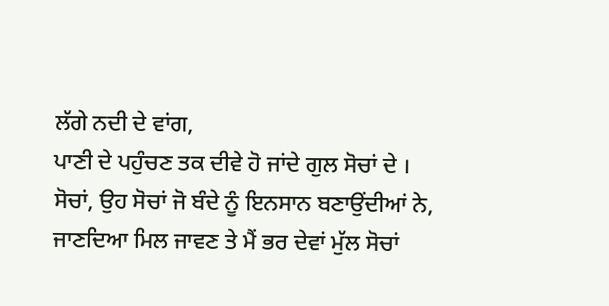ਲੱਗੇ ਨਦੀ ਦੇ ਵਾਂਗ,
ਪਾਣੀ ਦੇ ਪਹੁੰਚਣ ਤਕ ਦੀਵੇ ਹੋ ਜਾਂਦੇ ਗੁਲ ਸੋਚਾਂ ਦੇ ।
ਸੋਚਾਂ, ਉਹ ਸੋਚਾਂ ਜੋ ਬੰਦੇ ਨੂੰ ਇਨਸਾਨ ਬਣਾਉਂਦੀਆਂ ਨੇ,
ਜਾਣਦਿਆ ਮਿਲ ਜਾਵਣ ਤੇ ਮੈਂ ਭਰ ਦੇਵਾਂ ਮੁੱਲ ਸੋਚਾਂ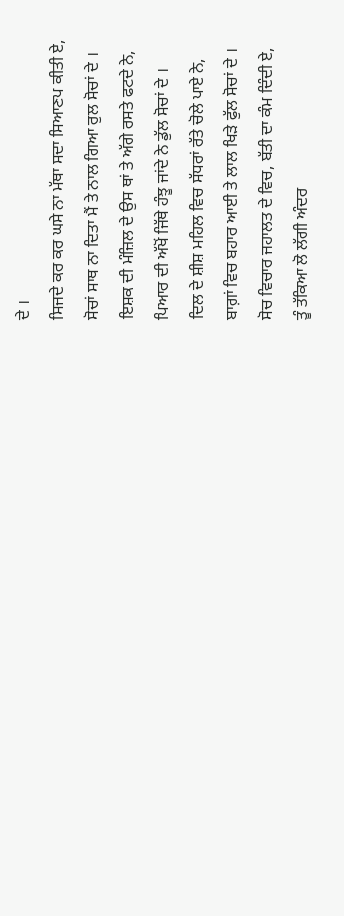ਦੇ ।
ਸਿਜਦੇ ਕਰ ਕਰ ਘਸੇ ਨਾ ਮੱਥਾ ਸਦਾ ਸਿਆਣਪ ਕੀਤੀ ਏ,
ਸੋਚਾਂ ਸਾਥ ਨਾ ਦਿਤਾ ਮੈਂ ਤੇ ਨਾਲ ਗਿਆ ਰੁਲ ਸੋਚਾਂ ਦੇ ।
ਇਸ਼ਕ ਦੀ ਮੰਜ਼ਿਲ ਦੇ ਉਸ ਥਾਂ ਤੇ ਅੱਗੇ ਰਸਤੇ ਫਟਦੇ ਨੇ,
ਪਿਆਰ ਦੀ ਅੱਖੋਂ ਜਿੱਥੇ ਹੰਝੂ ਜਾਂਦੇ ਨੇ ਡੁੱਲ ਸੋਚਾਂ ਦੇ ।
ਦਿਲ ਦੇ ਸ਼ੀਸ਼ ਮਹਿਲ ਵਿਚ ਸੱਧਰਾਂ ਰੱਤੇ ਚੋਲੇ ਪਾਏ ਨੇ,
ਬਾਗ਼ਾਂ ਵਿਚ ਬਹਾਰ ਆਈ ਤੇ ਲਾਲ ਖਿੜੇ ਫੁੱਲ ਸੋਚਾਂ ਦੇ ।
ਸੋਚ ਵਿਚਾਰ ਜਹਾਲਤ ਦੇ ਵਿਚ, ਬੱਤੀ ਦਾ ਕੰਮ ਦਿੰਦੀ ਏ,
ਤੂੰ ਤੱਕਿਆ ਲੋ ਲੱਗੀ ਅੰਦਰ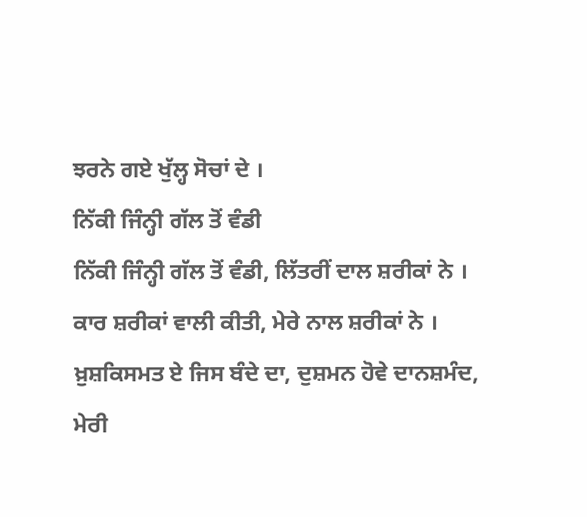ਝਰਨੇ ਗਏ ਖੁੱਲ੍ਹ ਸੋਚਾਂ ਦੇ ।
ਨਿੱਕੀ ਜਿੰਨ੍ਹੀ ਗੱਲ ਤੋਂ ਵੰਡੀ
ਨਿੱਕੀ ਜਿੰਨ੍ਹੀ ਗੱਲ ਤੋਂ ਵੰਡੀ, ਲਿੱਤਰੀਂ ਦਾਲ ਸ਼ਰੀਕਾਂ ਨੇ ।
ਕਾਰ ਸ਼ਰੀਕਾਂ ਵਾਲੀ ਕੀਤੀ, ਮੇਰੇ ਨਾਲ ਸ਼ਰੀਕਾਂ ਨੇ ।
ਖ਼ੁਸ਼ਕਿਸਮਤ ਏ ਜਿਸ ਬੰਦੇ ਦਾ, ਦੁਸ਼ਮਨ ਹੋਵੇ ਦਾਨਸ਼ਮੰਦ,
ਮੇਰੀ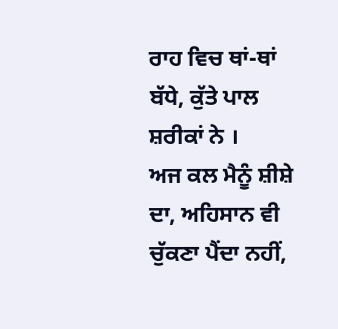ਰਾਹ ਵਿਚ ਥਾਂ-ਥਾਂ ਬੱਧੇ, ਕੁੱਤੇ ਪਾਲ ਸ਼ਰੀਕਾਂ ਨੇ ।
ਅਜ ਕਲ ਮੈਨੂੰ ਸ਼ੀਸ਼ੇ ਦਾ, ਅਹਿਸਾਨ ਵੀ ਚੁੱਕਣਾ ਪੈਂਦਾ ਨਹੀਂ,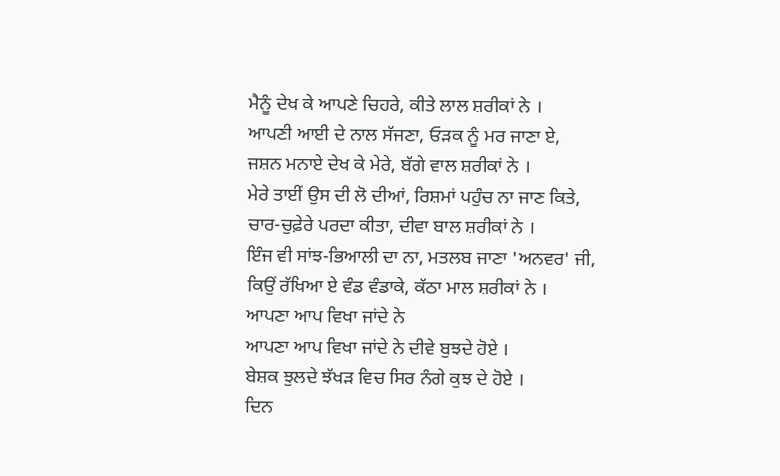ਮੈਨੂੰ ਦੇਖ ਕੇ ਆਪਣੇ ਚਿਹਰੇ, ਕੀਤੇ ਲਾਲ ਸ਼ਰੀਕਾਂ ਨੇ ।
ਆਪਣੀ ਆਈ ਦੇ ਨਾਲ ਸੱਜਣਾ, ਓੜਕ ਨੂੰ ਮਰ ਜਾਣਾ ਏ,
ਜਸ਼ਨ ਮਨਾਏ ਦੇਖ ਕੇ ਮੇਰੇ, ਬੱਗੇ ਵਾਲ ਸ਼ਰੀਕਾਂ ਨੇ ।
ਮੇਰੇ ਤਾਈਂ ਉਸ ਦੀ ਲੋ ਦੀਆਂ, ਰਿਸ਼ਮਾਂ ਪਹੁੰਚ ਨਾ ਜਾਣ ਕਿਤੇ,
ਚਾਰ-ਚੁਫ਼ੇਰੇ ਪਰਦਾ ਕੀਤਾ, ਦੀਵਾ ਬਾਲ ਸ਼ਰੀਕਾਂ ਨੇ ।
ਇੰਜ ਵੀ ਸਾਂਝ-ਭਿਆਲੀ ਦਾ ਨਾ, ਮਤਲਬ ਜਾਣਾ 'ਅਨਵਰ' ਜੀ,
ਕਿਉਂ ਰੱਖਿਆ ਏ ਵੰਡ ਵੰਡਾਕੇ, ਕੱਠਾ ਮਾਲ ਸ਼ਰੀਕਾਂ ਨੇ ।
ਆਪਣਾ ਆਪ ਵਿਖਾ ਜਾਂਦੇ ਨੇ
ਆਪਣਾ ਆਪ ਵਿਖਾ ਜਾਂਦੇ ਨੇ ਦੀਵੇ ਬੁਝਦੇ ਹੋਏ ।
ਬੇਸ਼ਕ ਝੁਲਦੇ ਝੱਖੜ ਵਿਚ ਸਿਰ ਨੰਗੇ ਕੁਝ ਦੇ ਹੋਏ ।
ਦਿਨ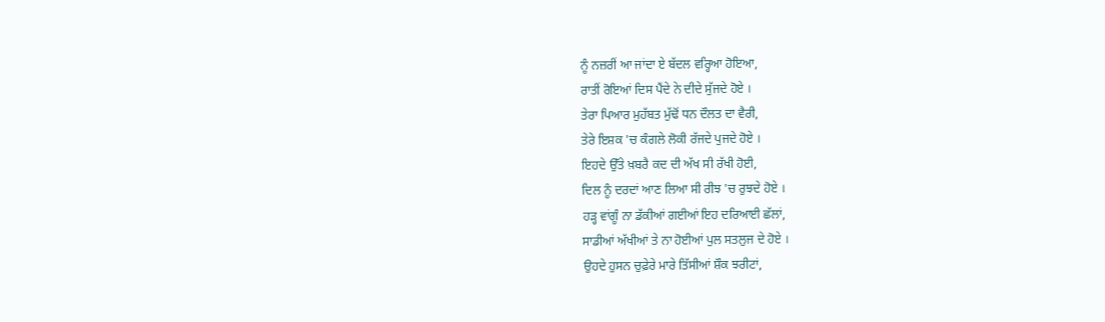ਨੂੰ ਨਜ਼ਰੀਂ ਆ ਜਾਂਦਾ ਏ ਬੱਦਲ ਵਰ੍ਹਿਆ ਹੋਇਆ,
ਰਾਤੀਂ ਰੋਇਆਂ ਦਿਸ ਪੈਂਦੇ ਨੇ ਦੀਦੇ ਸੁੱਜਦੇ ਹੋਏ ।
ਤੇਰਾ ਪਿਆਰ ਮੁਹੱਬਤ ਮੁੱਢੋਂ ਧਨ ਦੌਲਤ ਦਾ ਵੈਰੀ,
ਤੇਰੇ ਇਸ਼ਕ 'ਚ ਕੰਗਲੇ ਲੋਕੀ ਰੱਜਦੇ ਪੁਜਦੇ ਹੋਏ ।
ਇਹਦੇ ਉੱਤੇ ਖ਼ਬਰੈ ਕਦ ਦੀ ਅੱਖ ਸੀ ਰੱਖੀ ਹੋਈ,
ਦਿਲ ਨੂੰ ਦਰਦਾਂ ਆਣ ਲਿਆ ਸੀ ਰੀਝ 'ਚ ਰੁਝਦੇ ਹੋਏ ।
ਹੜ੍ਹ ਵਾਂਗੂੰ ਨਾ ਡੱਕੀਆਂ ਗਈਆਂ ਇਹ ਦਰਿਆਈ ਛੱਲਾਂ,
ਸਾਡੀਆਂ ਅੱਖੀਆਂ ਤੇ ਨਾ ਹੋਈਆਂ ਪੁਲ ਸਤਲੁਜ ਦੇ ਹੋਏ ।
ਉਹਦੇ ਹੁਸਨ ਚੁਫ਼ੇਰੇ ਮਾਰੇ ਤਿੱਸੀਆਂ ਸ਼ੌਕ ਝਰੀਟਾਂ,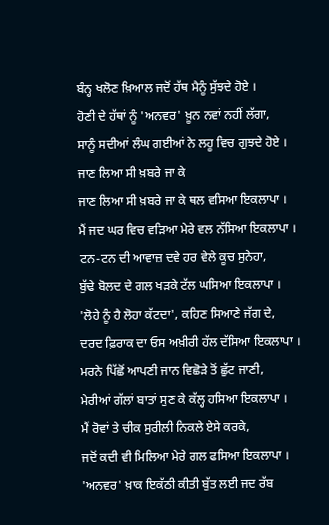ਬੰਨ੍ਹ ਖਲੋਣ ਖ਼ਿਆਲ ਜਦੋਂ ਹੱਥ ਮੈਨੂੰ ਸੁੱਝਦੇ ਹੋਏ ।
ਹੋਣੀ ਦੇ ਹੱਥਾਂ ਨੂੰ 'ਅਨਵਰ' ਖ਼ੂਨ ਨਵਾਂ ਨਹੀਂ ਲੱਗਾ,
ਸਾਨੂੰ ਸਦੀਆਂ ਲੰਘ ਗਈਆਂ ਨੇ ਲਹੂ ਵਿਚ ਗੁਝਦੇ ਹੋਏ ।
ਜਾਣ ਲਿਆ ਸੀ ਖ਼ਬਰੇ ਜਾ ਕੇ
ਜਾਣ ਲਿਆ ਸੀ ਖ਼ਬਰੇ ਜਾ ਕੇ ਥਲ ਵਸਿਆ ਇਕਲਾਪਾ ।
ਮੈਂ ਜਦ ਘਰ ਵਿਚ ਵੜਿਆ ਮੇਰੇ ਵਲ ਨੱਸਿਆ ਇਕਲਾਪਾ ।
ਟਨ-ਟਨ ਦੀ ਆਵਾਜ਼ ਦਵੇ ਹਰ ਵੇਲੇ ਕੂਚ ਸੁਨੇਹਾ,
ਬੁੱਢੇ ਬੋਲਦ ਦੇ ਗਲ ਖੜਕੇ ਟੱਲ ਘਸਿਆ ਇਕਲਾਪਾ ।
'ਲੋਹੇ ਨੂੰ ਹੈ ਲੋਹਾ ਕੱਟਦਾ', ਕਹਿਣ ਸਿਆਣੇ ਜੱਗ ਦੇ,
ਦਰਦ ਫ਼ਿਰਾਕ ਦਾ ਓਸ ਅਖ਼ੀਰੀ ਹੱਲ ਦੱਸਿਆ ਇਕਲਾਪਾ ।
ਮਰਨੇ ਪਿੱਛੋਂ ਆਪਣੀ ਜਾਨ ਵਿਛੋੜੇ ਤੋਂ ਛੁੱਟ ਜਾਣੀ,
ਮੇਰੀਆਂ ਗੱਲਾਂ ਬਾਤਾਂ ਸੁਣ ਕੇ ਕੱਲ੍ਹ ਹਸਿਆ ਇਕਲਾਪਾ ।
ਮੈਂ ਰੋਵਾਂ ਤੇ ਚੀਕ ਸੁਰੀਲੀ ਨਿਕਲੇ ਏਸੇ ਕਰਕੇ,
ਜਦੋਂ ਕਦੀ ਵੀ ਮਿਲਿਆ ਮੇਰੇ ਗਲ ਫਸਿਆ ਇਕਲਾਪਾ ।
'ਅਨਵਰ' ਖ਼ਾਕ ਇਕੱਠੀ ਕੀਤੀ ਬੁੱਤ ਲਈ ਜਦ ਰੱਬ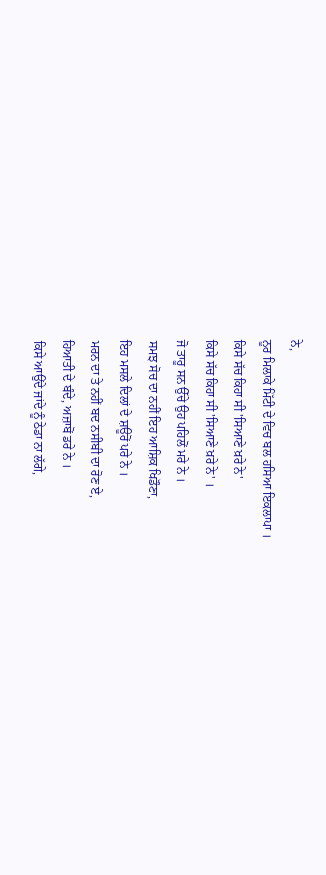ਨੇ,
ਨੂਰ ਮਿਲਾਕੇ ਮਿੱਟੀ ਦੇ ਵਿਚ ਬਲ ਹਸਿਆ ਇਕਲਾਪਾ ।
ਕਿਸੇ ਸੱਚ ਕਿਹਾ ਸੀ 'ਸਿਆਣੇ ਖ਼ਰੇ ਨੇ'
ਕਿਸੇ ਸੱਚ ਕਿਹਾ ਸੀ 'ਸਿਆਣੇ ਖ਼ਰੇ ਨੇ' ।
ਜੋ ਤਾਰੂ ਸਨ ਉੱਚੇ ਉਹ ਪਹਿਲੋਂ ਮਰੇ ਨੇ ।
ਸਮਝ ਸੋਚ ਦਾ ਨਹੀਂ ਇਹ ਆਸ਼ਿਕ ਖਿਡੌਣਾ,
ਇਹ ਮਸਲੇ ਦਿਲਾਂ ਦੇ ਸ਼ਊਰੋਂ ਪਰੇ ਨੇ ।
ਮਰਨ ਦਾ ਤੇ ਨਹੀਂ ਬਦ ਨਸੀਬੀ ਦਾ ਰੋਣ ਏ,
ਹਿਆਤੀ ਦੇ ਬੰਦੇ, ਅਜ਼ਾਬੋਂ ਡਰੇ ਨੇ ।
ਕਿਸੇ ਆਉਂਦੇ ਜਾਂਦੇ ਨੂੰ ਠੇਡਾ ਨਾ ਲੱਗੇ,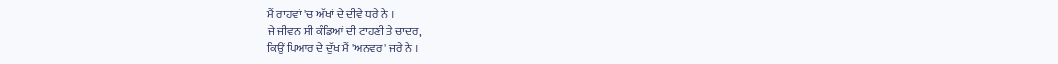ਮੈਂ ਰਾਹਵਾਂ 'ਚ ਅੱਖਾਂ ਦੇ ਦੀਵੇ ਧਰੇ ਨੇ ।
ਜੇ ਜੀਵਨ ਸੀ ਕੰਡਿਆਂ ਦੀ ਟਾਹਣੀ ਤੇ ਚਾਦਰ,
ਕਿਉਂ ਪਿਆਰ ਦੇ ਦੁੱਖ ਮੈਂ 'ਅਨਵਰ' ਜਰੇ ਨੇ ।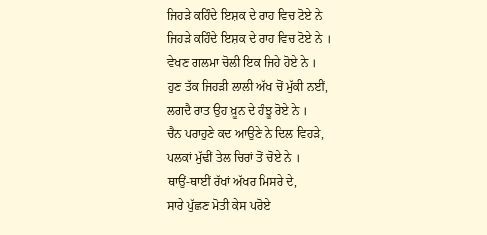ਜਿਹੜੇ ਕਹਿੰਦੇ ਇਸ਼ਕ ਦੇ ਰਾਹ ਵਿਚ ਟੋਏ ਨੇ
ਜਿਹੜੇ ਕਹਿੰਦੇ ਇਸ਼ਕ ਦੇ ਰਾਹ ਵਿਚ ਟੋਏ ਨੇ ।
ਵੇਖਣ ਗਲਮਾ ਚੋਲੀ ਇਕ ਜਿਹੇ ਹੋਏ ਨੇ ।
ਹੁਣ ਤੱਕ ਜਿਹੜੀ ਲਾਲੀ ਅੱਖ ਚੋਂ ਮੁੱਕੀ ਨਈਂ,
ਲਗਦੈ ਰਾਤ ਉਹ ਖ਼ੂਨ ਦੇ ਹੰਝੂ ਰੋਏ ਨੇ ।
ਚੈਨ ਪਰਾਹੁਣੇ ਕਦ ਆਉਣੇ ਨੇ ਦਿਲ ਵਿਹੜੇ,
ਪਲਕਾਂ ਮੁੱਢੀਂ ਤੇਲ ਚਿਰਾਂ ਤੋਂ ਚੋਏ ਨੇ ।
ਥਾਉਂ-ਥਾਈਂ ਰੱਖਾਂ ਅੱਖਰ ਮਿਸਰੇ ਦੇ,
ਸਾਰੇ ਪੁੱਛਣ ਮੋਤੀ ਕੇਸ ਪਰੋਏ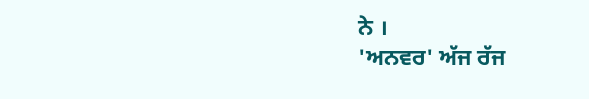ਨੇ ।
'ਅਨਵਰ' ਅੱਜ ਰੱਜ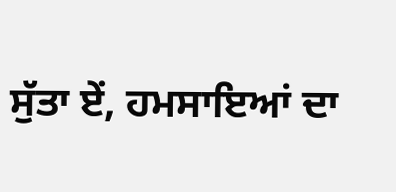ਸੁੱਤਾ ਏਂ, ਹਮਸਾਇਆਂ ਦਾ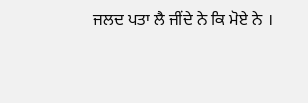ਜਲਦ ਪਤਾ ਲੈ ਜੀਂਦੇ ਨੇ ਕਿ ਮੋਏ ਨੇ ।